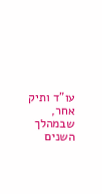עו"ד ותיק אחר, שבמהלך השנים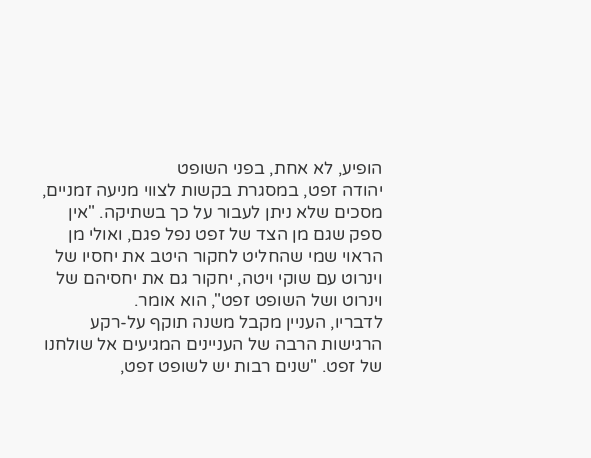הופיע, לא אחת, בפני השופט
יהודה זפט, במסגרת בקשות לצווי מניעה זמניים, מסכים שלא ניתן לעבור על כך בשתיקה. "אין ספק שגם מן הצד של זפט נפל פגם, ואולי מן הראוי שמי שהחליט לחקור היטב את יחסיו של
וינרוט עם שוקי ויטה, יחקור גם את יחסיהם של וינרוט ושל השופט זפט", הוא אומר.
לדבריו, העניין מקבל משנה תוקף על-רקע הרגישות הרבה של העניינים המגיעים אל שולחנו של זפט. "שנים רבות יש לשופט זפט,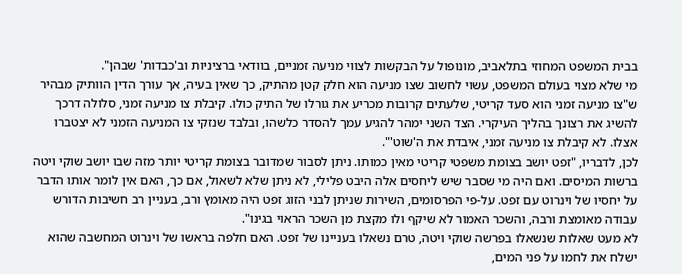בבית המשפט המחוזי בתלאביב, מונופול על הבקשות לצווי מניעה זמניים, בוודאי ברציניות וב'כבדות' שבהן".
מי שלא מצוי בעולם המשפט, עשוי לחשוב שצו מניעה הוא חלק קטן מהתיק, כך שאין בעיה, אך עורך הדין הוותיק מבהיר ש"צו מניעה זמני הוא סעד קריטי, שלעתים קרובות מכריע את גורלו של התיק כולו. קיבלת צו מניעה זמני, סלולה דרכך להשיג את רצונך בהליך העיקרי. הצד השני ימהר להגיע עמך להסדר כלשהו, ובלבד שנזקי צו המניעה הזמני לא יצטברו אצלו. לא קיבלת צו מניעה זמני, איבדת את ה'שוט'".
לכן, לדבריו, "זפט יושב בצומת משפטי קריטי מאין כמותו. ניתן לסבור שמדובר בצומת קריטי יותר מזה שבו יושב שוקי ויטה ברשות המיסים. ואם היה מי שסבר שיש ליחסים אלה היבט פלילי, לא ניתן שלא לשאול, אם כך, האם אין לומר אותו הדבר על יחסיו של וינרוט עם זפט. על-פי הפרסומים, השירות שניתן לבני הזוג זפט היה מאומץ ורב, בעניין רב חשיבות הדורש עבודה מאומצת ורבה, והשכר האמור לא שיקף ולו מקצת מן השכר הראוי בגינו".
לא מעט שאלות שנשאלו בפרשה שוקי ויטה, טרם נשאלו בעניינו של זפט. האם חלפה בראשו של וינרוט המחשבה שהוא ישלח את לחמו על פני המים,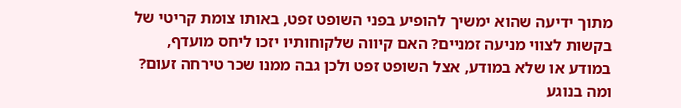מתוך ידיעה שהוא ימשיך להופיע בפני השופט זפט, באותו צומת קריטי של בקשות לצווי מניעה זמניים? האם קיווה שלקוחותיו יזכו ליחס מועדף, במודע או שלא במודע, אצל השופט זפט ולכן גבה ממנו שכר טירחה זעום?
ומה בנוגע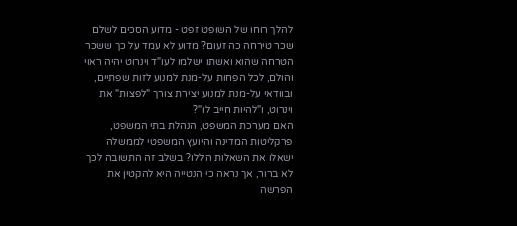להלך רוחו של השופט זפט - מדוע הסכים לשלם שכר טירחה כה זעום? מדוע לא עמד על כך ששכר הטרחה שהוא ואשתו ישלמו לעו"ד וינרוט יהיה ראוי והולם, לכל הפחות על-מנת למנוע לזות שפתיים, ובוודאי על-מנת למנוע יצירת צורך "לפצות" את וינרוט, ו"להיות חייב לו"?
האם מערכת המשפט, הנהלת בתי המשפט, פרקליטות המדינה והיועץ המשפטי לממשלה ישאלו את השאלות הללו? בשלב זה התשובה לכך לא ברור, אך נראה כי הנטייה היא להקטין את הפרשה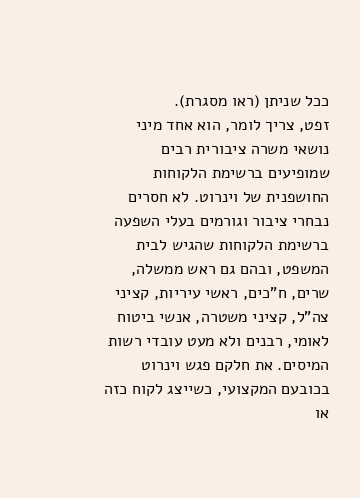ככל שניתן (ראו מסגרת).
זפט, צריך לומר, הוא אחד מיני נושאי משרה ציבורית רבים שמופיעים ברשימת הלקוחות החושפנית של וינרוט. לא חסרים נבחרי ציבור וגורמים בעלי השפעה ברשימת הלקוחות שהגיש לבית המשפט, ובהם גם ראש ממשלה, שרים, ח"כים, ראשי עיריות, קציני צה"ל, קציני משטרה, אנשי ביטוח לאומי, רבנים ולא מעט עובדי רשות המיסים. את חלקם פגש וינרוט בכובעם המקצועי, כשייצג לקוח כזה או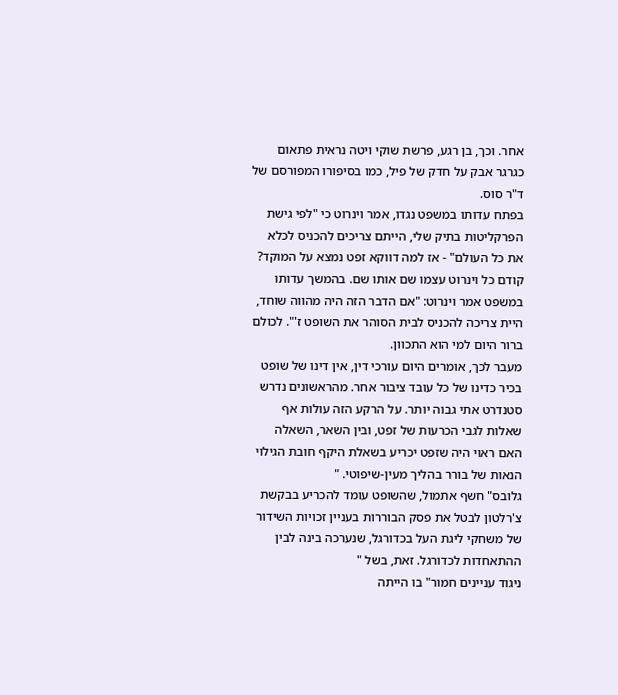אחר. וכך, בן רגע, פרשת שוקי ויטה נראית פתאום כגרגר אבק על חדק של פיל, כמו בסיפורו המפורסם של ד"ר סוס.
בפתח עדותו במשפט נגדו, אמר וינרוט כי "לפי גישת הפרקליטות בתיק שלי, הייתם צריכים להכניס לכלא את כל העולם" - אז למה דווקא זפט נמצא על המוקד? קודם כל וינרוט עצמו שם אותו שם. בהמשך עדותו במשפט אמר וינרוט: "אם הדבר הזה היה מהווה שוחד, היית צריכה להכניס לבית הסוהר את השופט ז'". לכולם ברור היום למי הוא התכוון.
מעבר לכך, אומרים היום עורכי דין, אין דינו של שופט בכיר כדינו של כל עובד ציבור אחר. מהראשונים נדרש סטנדרט אתי גבוה יותר. על הרקע הזה עולות אף שאלות לגבי הכרעות של זפט, ובין השאר, השאלה האם ראוי היה שזפט יכריע בשאלת היקף חובת הגילוי הנאות של בורר בהליך מעין-שיפוטי. "
גלובס" חשף אתמול, שהשופט עומד להכריע בבקשת צ'רלטון לבטל את פסק הבוררות בעניין זכויות השידור של משחקי ליגת העל בכדורגל, שנערכה בינה לבין ההתאחדות לכדורגל. זאת, בשל "
ניגוד עניינים חמור" בו הייתה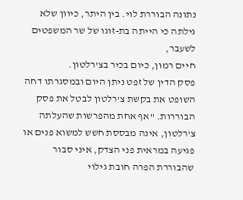נתונה הבוררת לוי. בין היתר, כיוון שלא גילתה כי הייתה בת-זוגו של שר המשפטים לשעבר,
חיים רמון, כיום בכיר בצ'רלטון.
פסק הדין של זפט ניתן היום ובמסגרתו דחה השופט את בקשת צ'רלטון לבטל את פסק הבוררות. "אף אחת מהפרשות שהעלתה צ'רלטון, אינה מבססת חשש למשוא פנים או פגיעה במראית פני הצדק, איני סבור שהבוררת הפרה חובת גילוי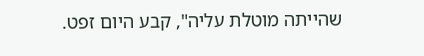שהייתה מוטלת עליה", קבע היום זפט.